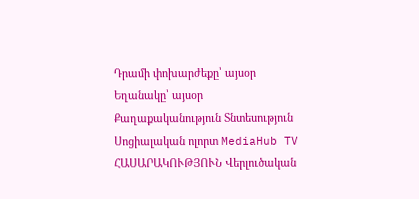Դրամի փոխարժեքը՝ այսօր
Եղանակը՝ այսօր
Քաղաքականություն Տնտեսություն Սոցիալական ոլորտ MediaHub TV ՀԱՍԱՐԱԿՈՒԹՅՈՒՆ Վերլուծական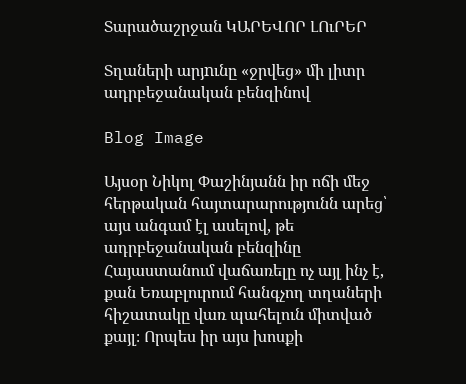Տարածաշրջան ԿԱՐԵՎՈՐ ԼՈւՐԵՐ

Տղաների արյnւնը «ջրվեց» մի լիտր ադրբեջանական բենզինով

Blog Image

Այսօր Նիկոլ Փաշինյանն իր ոճի մեջ հերթական հայտարարությունն արեց՝ այս անգամ էլ ասելով, թե ադրբեջանական բենզինը Հայաստանում վաճառելը ոչ այլ ինչ է, քան Եռաբլուրում հանգչող տղաների հիշատակը վառ պահելուն միտված քայլ։ Որպես իր այս խոսքի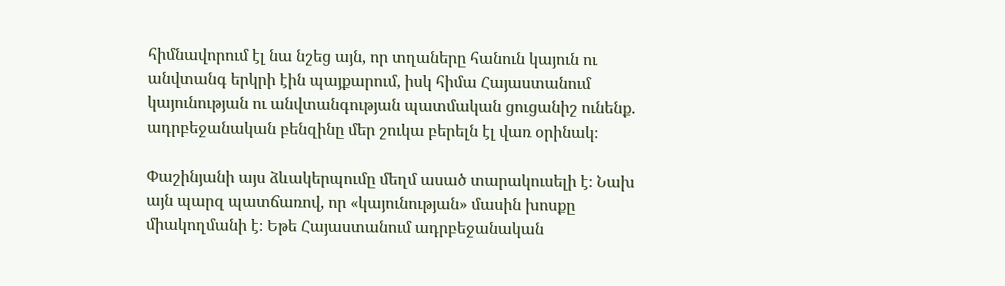հիմնավորում էլ նա նշեց այն, որ տղաները հանուն կայուն ու անվտանգ երկրի էին պայքարում, իսկ հիմա Հայաստանում կայունության ու անվտանգության պատմական ցուցանիշ ունենք. ադրբեջանական բենզինը մեր շուկա բերելն էլ վառ օրինակ։

Փաշինյանի այս ձևակերպումը մեղմ ասած տարակուսելի է։ Նախ այն պարզ պատճառով, որ «կայունության» մասին խոսքը միակողմանի է։ Եթե Հայաստանում ադրբեջանական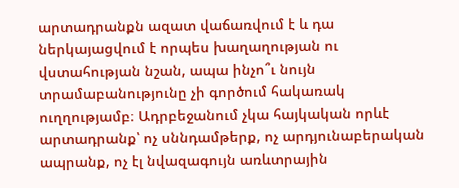արտադրանքն ազատ վաճառվում է և դա ներկայացվում է որպես խաղաղության ու վստահության նշան, ապա ինչո՞ւ նույն տրամաբանությունը չի գործում հակառակ ուղղությամբ։ Ադրբեջանում չկա հայկական որևէ արտադրանք՝ ոչ սննդամթերք, ոչ արդյունաբերական ապրանք, ոչ էլ նվազագույն առևտրային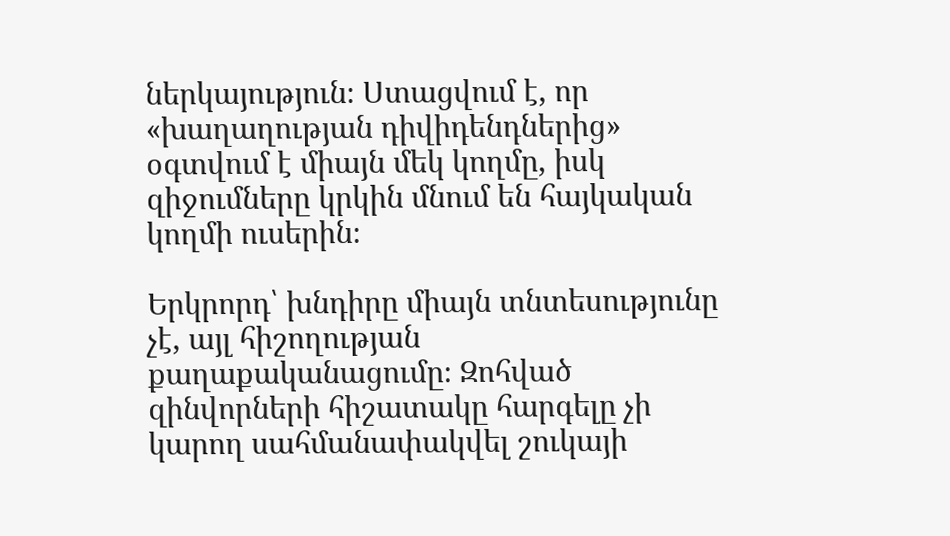ներկայություն։ Ստացվում է, որ «խաղաղության դիվիդենդներից» օգտվում է միայն մեկ կողմը, իսկ զիջումները կրկին մնում են հայկական կողմի ուսերին։

Երկրորդ՝ խնդիրը միայն տնտեսությունը չէ, այլ հիշողության քաղաքականացումը։ Զոհված զինվորների հիշատակը հարգելը չի կարող սահմանափակվել շուկայի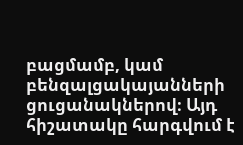բացմամբ, կամ բենզալցակայանների ցուցանակներով։ Այդ հիշատակը հարգվում է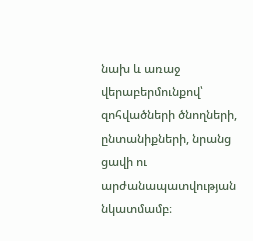նախ և առաջ վերաբերմունքով՝ զոհվածների ծնողների, ընտանիքների, նրանց ցավի ու արժանապատվության նկատմամբ։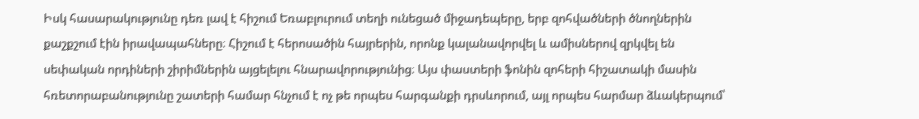Իսկ հասարակությունը դեռ լավ է հիշում Եռաբլուրում տեղի ունեցած միջադեպերը, երբ զոհվածների ծնողներին քաշքշում էին իրավապահները։ Հիշում է հերոսածին հայրերին, որոնք կալանավորվել և ամիսներով զրկվել են սեփական որդիների շիրիմներին այցելելու հնարավորությունից։ Այս փաստերի ֆոնին զոհերի հիշատակի մասին հռետորաբանությունը շատերի համար հնչում է ոչ թե որպես հարգանքի դրսևորում, այլ որպես հարմար ձևակերպում՝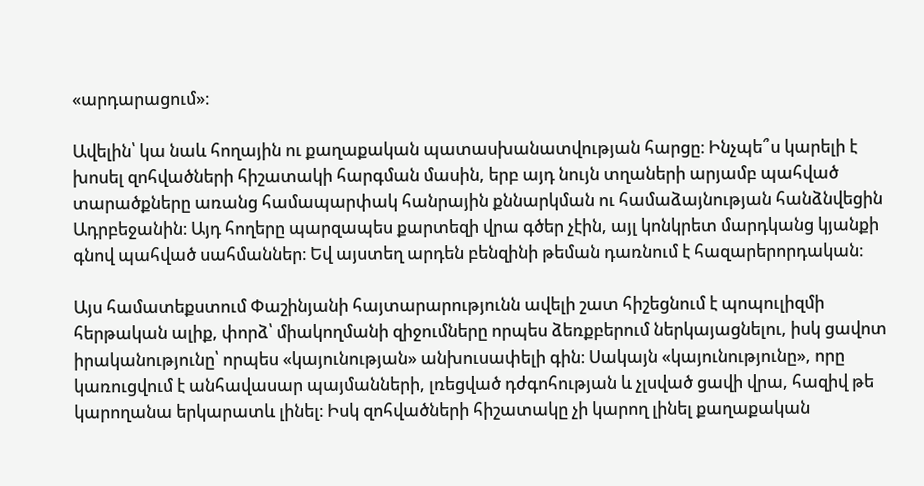«արդարացում»։

Ավելին՝ կա նաև հողային ու քաղաքական պատասխանատվության հարցը։ Ինչպե՞ս կարելի է խոսել զոհվածների հիշատակի հարգման մասին, երբ այդ նույն տղաների արյամբ պահված տարածքները առանց համապարփակ հանրային քննարկման ու համաձայնության հանձնվեցին Ադրբեջանին։ Այդ հողերը պարզապես քարտեզի վրա գծեր չէին, այլ կոնկրետ մարդկանց կյանքի գնով պահված սահմաններ։ Եվ այստեղ արդեն բենզինի թեման դառնում է հազարերորդական։

Այս համատեքստում Փաշինյանի հայտարարությունն ավելի շատ հիշեցնում է պոպուլիզմի հերթական ալիք, փորձ՝ միակողմանի զիջումները որպես ձեռքբերում ներկայացնելու, իսկ ցավոտ իրականությունը՝ որպես «կայունության» անխուսափելի գին։ Սակայն «կայունությունը», որը կառուցվում է անհավասար պայմանների, լռեցված դժգոհության և չլսված ցավի վրա, հազիվ թե կարողանա երկարատև լինել։ Իսկ զոհվածների հիշատակը չի կարող լինել քաղաքական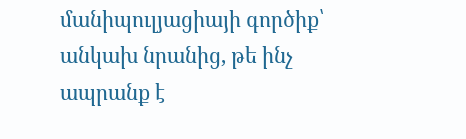մանիպուլյացիայի գործիք՝ անկախ նրանից, թե ինչ ապրանք է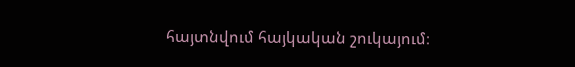հայտնվում հայկական շուկայում։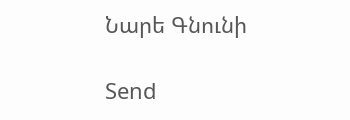Նարե Գնունի

Send